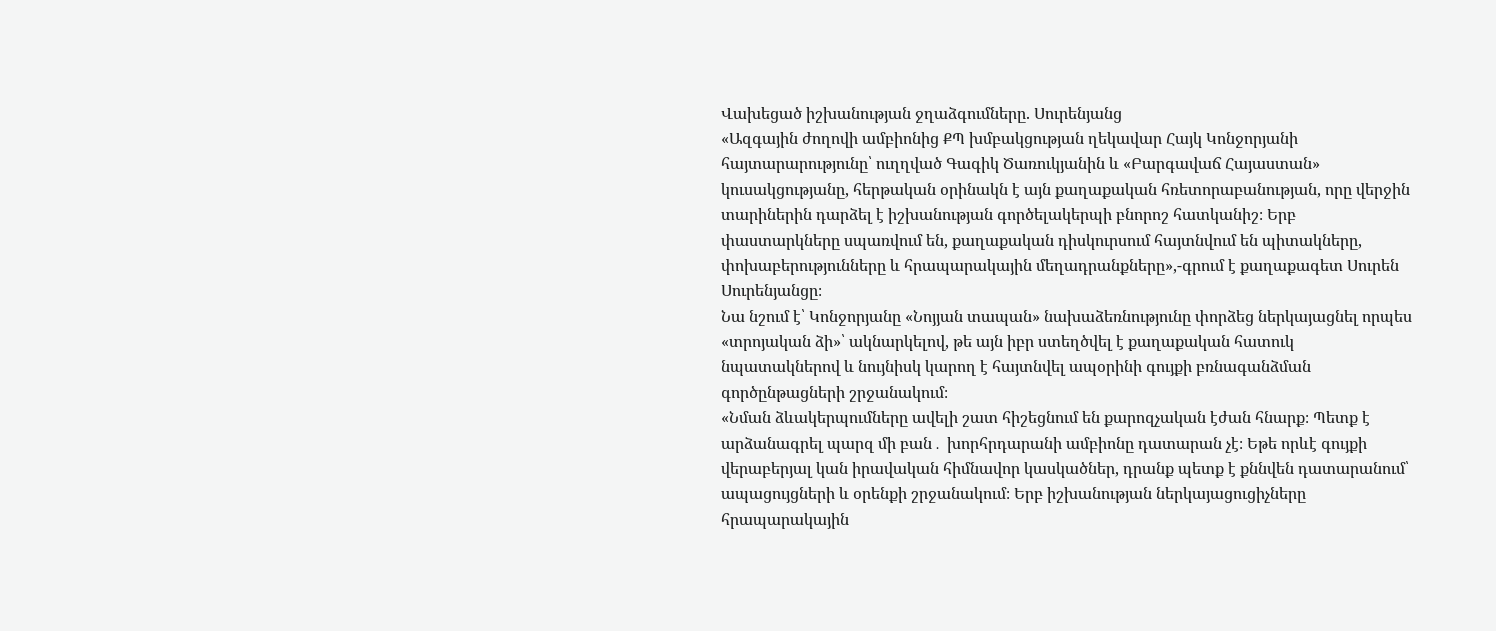Վախեցած իշխանության ջղաձգումները. Սուրենյանց
«Ազգային ժողովի ամբիոնից ՔՊ խմբակցության ղեկավար Հայկ Կոնջորյանի հայտարարությունը՝ ուղղված Գագիկ Ծառուկյանին և «Բարգավաճ Հայաստան» կուսակցությանը, հերթական օրինակն է այն քաղաքական հռետորաբանության, որը վերջին տարիներին դարձել է իշխանության գործելակերպի բնորոշ հատկանիշ։ Երբ փաստարկները սպառվում են, քաղաքական դիսկուրսում հայտնվում են պիտակները, փոխաբերությունները և հրապարակային մեղադրանքները»,-գրում է քաղաքագետ Սուրեն Սուրենյանցը։
Նա նշում է՝ Կոնջորյանը «Նոյյան տապան» նախաձեռնությունը փորձեց ներկայացնել որպես «տրոյական ձի»՝ ակնարկելով, թե այն իբր ստեղծվել է քաղաքական հատուկ նպատակներով և նույնիսկ կարող է հայտնվել ապօրինի գույքի բռնագանձման գործընթացների շրջանակում։
«Նման ձևակերպումները ավելի շատ հիշեցնում են քարոզչական էժան հնարք։ Պետք է արձանագրել պարզ մի բան․ խորհրդարանի ամբիոնը դատարան չէ։ Եթե որևէ գույքի վերաբերյալ կան իրավական հիմնավոր կասկածներ, դրանք պետք է քննվեն դատարանում՝ ապացույցների և օրենքի շրջանակում։ Երբ իշխանության ներկայացուցիչները հրապարակային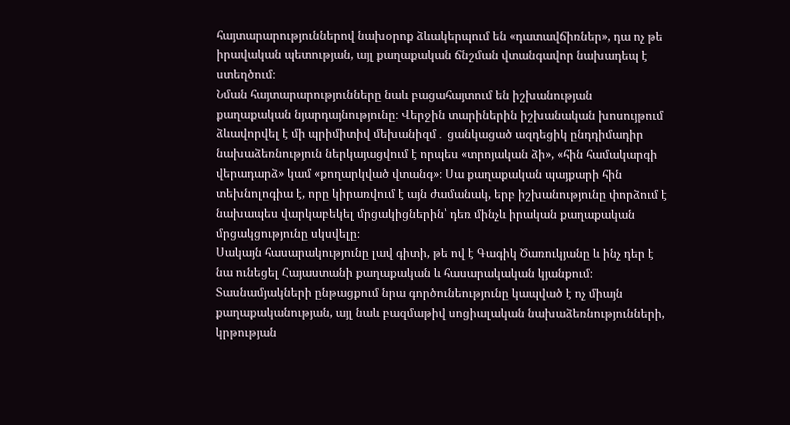հայտարարություններով նախօրոք ձևակերպում են «դատավճիռներ», դա ոչ թե իրավական պետության, այլ քաղաքական ճնշման վտանգավոր նախադեպ է ստեղծում։
Նման հայտարարությունները նաև բացահայտում են իշխանության քաղաքական նյարդայնությունը։ Վերջին տարիներին իշխանական խոսույթում ձևավորվել է մի պրիմիտիվ մեխանիզմ․ ցանկացած ազդեցիկ ընդդիմադիր նախաձեռնություն ներկայացվում է որպես «տրոյական ձի», «հին համակարգի վերադարձ» կամ «քողարկված վտանգ»։ Սա քաղաքական պայքարի հին տեխնոլոգիա է, որը կիրառվում է այն ժամանակ, երբ իշխանությունը փորձում է նախապես վարկաբեկել մրցակիցներին՝ դեռ մինչև իրական քաղաքական մրցակցությունը սկսվելը։
Սակայն հասարակությունը լավ գիտի, թե ով է Գագիկ Ծառուկյանը և ինչ դեր է նա ունեցել Հայաստանի քաղաքական և հասարակական կյանքում։ Տասնամյակների ընթացքում նրա գործունեությունը կապված է ոչ միայն քաղաքականության, այլ նաև բազմաթիվ սոցիալական նախաձեռնությունների, կրթության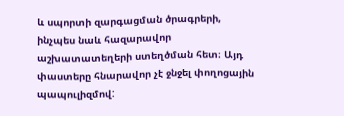և սպորտի զարգացման ծրագրերի, ինչպես նաև հազարավոր աշխատատեղերի ստեղծման հետ։ Այդ փաստերը հնարավոր չէ ջնջել փողոցային պապուլիզմով: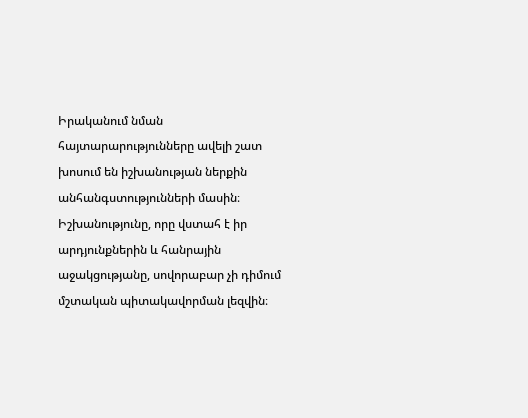Իրականում նման հայտարարությունները ավելի շատ խոսում են իշխանության ներքին անհանգստությունների մասին։ Իշխանությունը, որը վստահ է իր արդյունքներին և հանրային աջակցությանը, սովորաբար չի դիմում մշտական պիտակավորման լեզվին։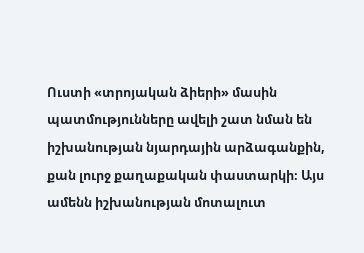Ուստի «տրոյական ձիերի» մասին պատմությունները ավելի շատ նման են իշխանության նյարդային արձագանքին, քան լուրջ քաղաքական փաստարկի։ Այս ամենն իշխանության մոտալուտ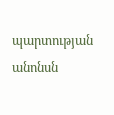պարտության անոնսն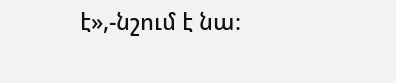է»,-նշում է նա։